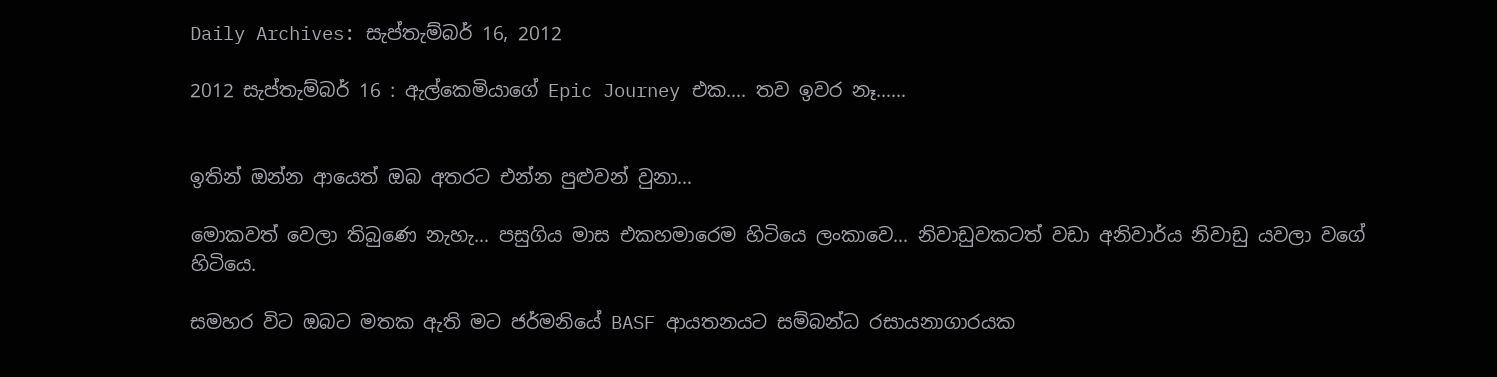Daily Archives: සැප්තැම්බර් 16, 2012

2012 සැප්තැම්බර් 16 : ඇල්කෙමියාගේ Epic Journey එක…. තව ඉවර නෑ……


ඉතින් ඔන්න ආයෙත් ඔබ අතරට එන්න පුළුවන් වුනා…

මොකවත් වෙලා තිබුණෙ නැහැ… පසුගිය මාස එකහමාරෙම හිටියෙ ලංකාවෙ… නිවාඩුවකටත් වඩා අනිවාර්ය නිවාඩු යවලා වගේ හිටියෙ.

සමහර විට ඔබට මතක ඇති මට ජර්මනියේ BASF ආයතනයට සම්බන්ධ රසායනාගාරයක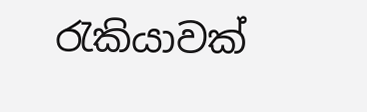රැකියාවක්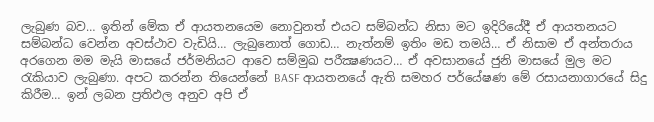ලැබුණ බව… ඉතින් මේක ඒ ආයතනයෙම නොවුනත් එයට සම්බන්ධ නිසා මට ඉදිරියේදී ඒ ආයතනයට සම්බන්ධ වෙන්න අවස්ථාව වැඩියි… ලැබුනොත් ගොඩ… නැත්නම් ඉතිං මඩ තමයි… ඒ නිසාම ඒ අන්තරාය අරගෙන මම මැයි මාසයේ ජර්මනියට ආවෙ සම්මුඛ පරීක්‍ෂණයට… ඒ අවසානයේ ජුනි මාසයේ මුල මට රැකියාව ලැබුණා. අපට කරන්න තියෙන්නේ BASF ආයතනයේ ඇති සමහර පර්යේෂණ මේ රසායනාගාරයේ සිදු කිරීම… ඉන් ලබන ප්‍රතිඵල අනුව අපි ඒ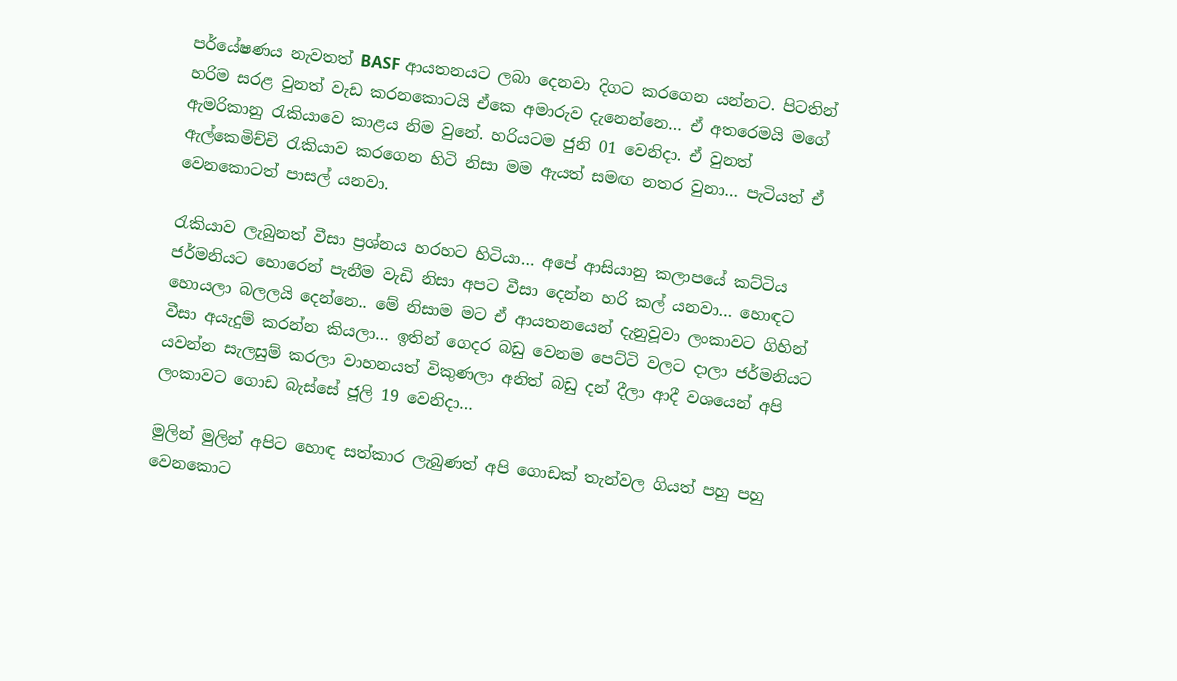පර්යේෂණය නැවතත් BASF ආයතනයට ලබා දෙනවා දිගට කරගෙන යන්නට. පිටතින් හරිම සරළ වුනත් වැඩ කරනකොටයි ඒකෙ අමාරුව දැනෙන්නෙ… ඒ අතරෙමයි මගේ ඇමරිකානු රැකියාවෙ කාළය නිම වුනේ. හරියටම ජුනි 01 වෙනිදා. ඒ වුනත් ඇල්කෙමිච්චි රැකියාව කරගෙන හිටි නිසා මම ඇයත් සමඟ නතර වුනා… පැටියත් ඒ වෙනකොටත් පාසල් යනවා.

රැකියාව ලැබුනත් වීසා ප්‍රශ්නය හරහට හිටියා… අපේ ආසියානු කලාපයේ කට්ටිය ජර්මනියට හොරෙන් පැනීම වැඩි නිසා අපට වීසා දෙන්න හරි කල් යනවා… හොඳට හොයලා බලලයි දෙන්නෙ.. මේ නිසාම මට ඒ ආයතනයෙන් දැනුවූවා ලංකාවට ගිහින් වීසා අයැදුම් කරන්න කියලා… ඉතින් ගෙදර බඩු වෙනම පෙට්ටි වලට දාලා ජර්මනියට යවන්න සැලසුම් කරලා වාහනයත් විකුණලා අනිත් බඩු දන් දීලා ආදී වශයෙන් අපි ලංකාවට ගොඩ බැස්සේ ජූලි 19 වෙනිදා…

මුලින් මුලින් අපිට හොඳ සත්කාර ලැබුණත් අපි ගොඩක් තැන්වල ගියත් පහු පහු වෙනකොට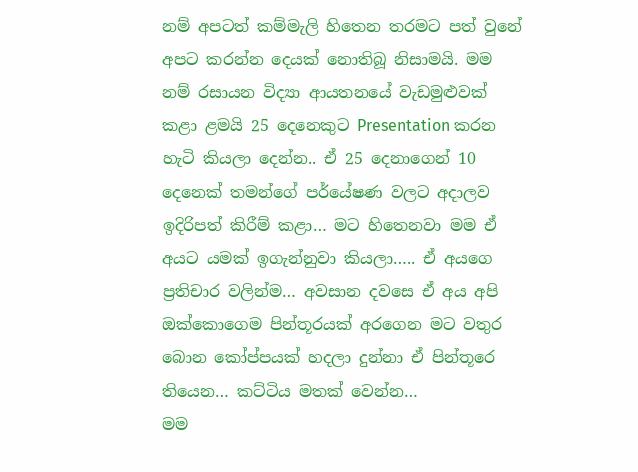නම් අපටත් කම්මැලි හිතෙන තරමට පත් වුනේ අපට කරන්න දෙයක් නොතිබූ නිසාමයි. මම නම් රසායන විද්‍යා ආයතනයේ වැඩමුළුවක් කළා ළමයි 25 දෙනෙකුට Presentation කරන හැටි කියලා දෙන්න.. ඒ 25 දෙනාගෙන් 10 දෙනෙක් තමන්ගේ පර්යේෂණ වලට අදාලව ඉදිරිපත් කිරීම් කළා… මට හිතෙනවා මම ඒ අයට යමක් ඉගැන්නුවා කියලා….. ඒ අයගෙ ප්‍රතිචාර වලින්ම… අවසාන දවසෙ ඒ අය අපි ඔක්කොගෙම පින්තූරයක් අරගෙන මට වතුර බොන කෝප්පයක් හදලා දුන්නා ඒ පින්තූරෙ තියෙන… කට්ටිය මතක් වෙන්න…
මම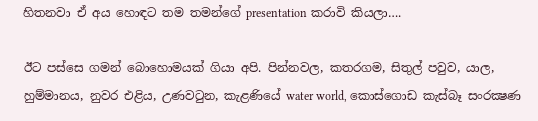හිතනවා ඒ අය හොඳට තම තමන්ගේ presentation කරාවි කියලා….

ඊට පස්සෙ ගමන් බොහොමයක් ගියා අපි. පින්නවල, කතරගම, සිතුල් පවුව, යාල, හුම්මානය, නුවර එළිය, උණවටුන, කැළණියේ water world, කොස්ගොඩ කැස්බෑ සංරක්‍ෂණ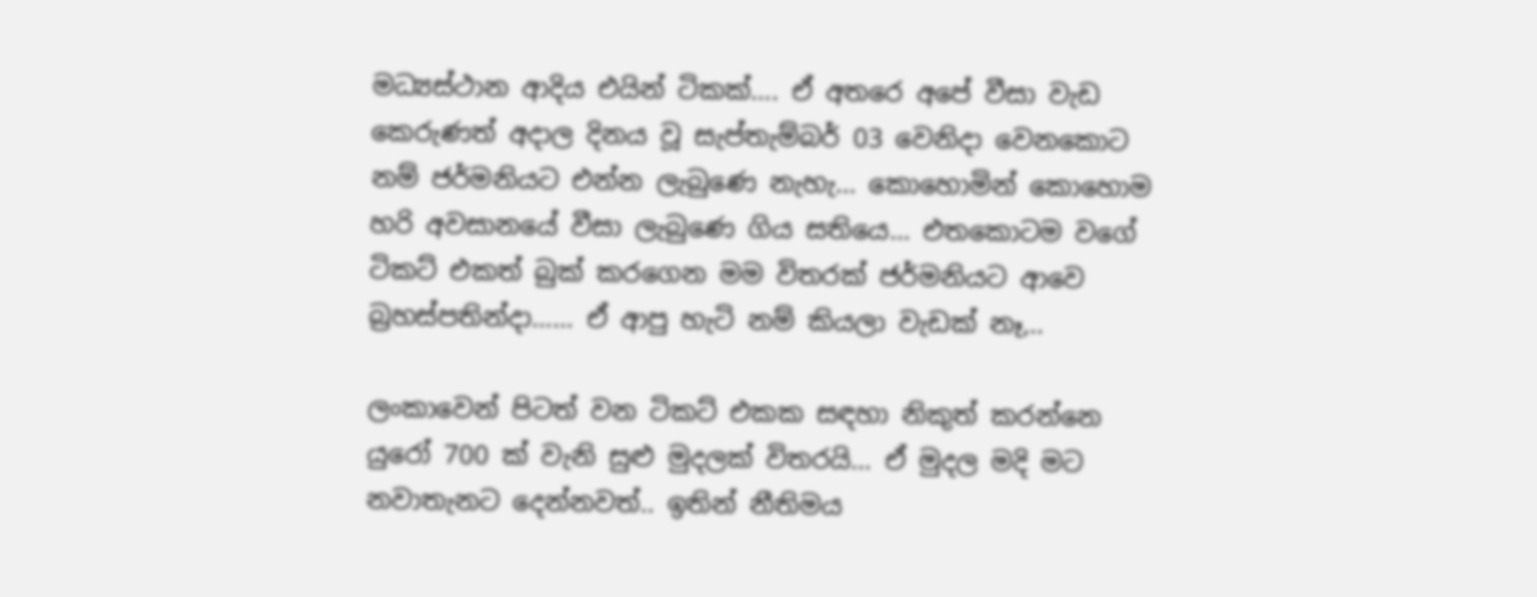මධ්‍යස්ථාන ආදිය එයින් ටිකක්…. ඒ අතරෙ අපේ වීසා වැඩ කෙරුණත් අදාල දිනය වූ සැප්තැම්බර් 03 වෙනිදා වෙනකොට නම් ජර්මනියට එන්න ලැබුණෙ නැහැ… කොහොමින් කොහොම හරි අවසානයේ වීසා ලැබුණෙ ගිය සතියෙ… එතකොටම වගේ ටිකට් එකත් බුක් කරගෙන මම විතරක් ජර්මනියට ආවෙ බ්‍රහස්පතින්දා…… ඒ ආපු හැටි නම් කියලා වැඩක් නෑ,..

ලංකාවෙන් පිටත් වන ටිකට් එකක සඳහා නිකුත් කරන්නෙ යුරෝ 700 ක් වැනි සුළු මුදලක් විතරයි… ඒ මුදල මදි මට නවාතැනට දෙන්නවත්.. ඉතින් නීතිමය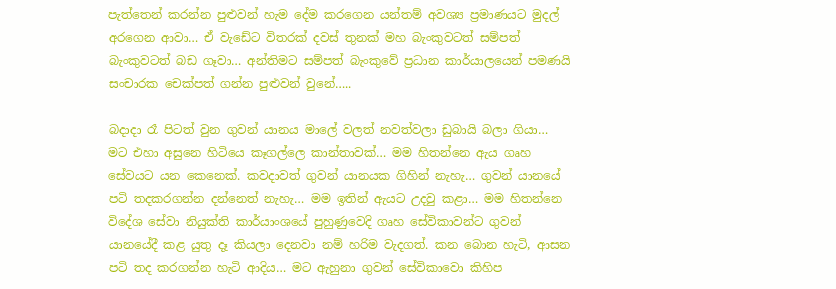පැත්තෙන් කරන්න පුළුවන් හැම දේම කරගෙන යන්තම් අවශ්‍ය ප්‍රමාණයට මුදල් අරගෙන ආවා… ඒ වැඩේට විතරක් දවස් තුනක් මහ බැංකුවටත් සම්පත් බැංකුවටත් බඩ ගෑවා… අන්තිමට සම්පත් බැංකුවේ ප්‍රධාන කාර්යාලයෙන් පමණයි සංචාරක චෙක්පත් ගන්න පුළුවන් වුනේ…..

බදාදා රෑ පිටත් වුන ගුවන් යානය මාලේ වලත් නවත්වලා ඩුබායි බලා ගියා… මට එහා අසුනෙ හිටියෙ කෑගල්ලෙ කාන්තාවක්… මම හිතන්නෙ ඇය ගෘහ සේවයට යන කෙනෙක්. කවදාවත් ගුවන් යානයක ගිහින් නැහැ… ගුවන් යානයේ පටි තදකරගන්න දන්නෙත් නැහැ… මම ඉතින් ඇයට උදවු කළා… මම හිතන්නෙ විදේශ සේවා නියුක්ති කාර්යාංශයේ පුහුණුවෙදි ගෘහ සේවිකාවන්ට ගුවන් යානයේදී කළ යුතු දෑ කියලා දෙනවා නම් හරිම වැදගත්. කන බොන හැටි, ආසන පටි තද කරගන්න හැටි ආදිය… මට ඇහුනා ගුවන් සේවිකාවො කිහිප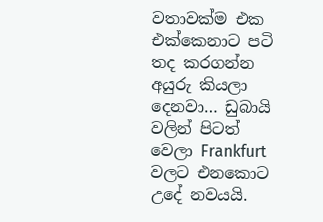වතාවක්ම එක එක්කෙනාට පටි තද කරගන්න අයුරු කියලා දෙනවා… ඩුබායි වලින් පිටත් වෙලා Frankfurt වලට එනකොට උදේ නවයයි.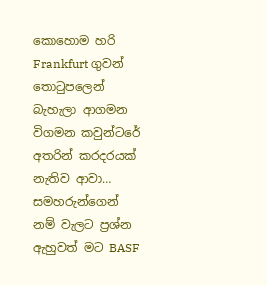කොහොම හරි Frankfurt ගුවන් තොටුපලෙන් බැහැලා ආගමන විගමන කවුන්ටරේ අතරින් කරදරයක් නැතිව ආවා… සමහරුන්ගෙන් නම් වැලට ප්‍රශ්න ඇහුවත් මට BASF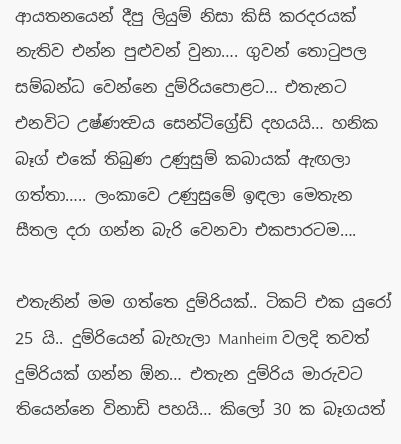ආයතනයෙන් දීපු ලියුම් නිසා කිසි කරදරයක් නැතිව එන්න පුළුවන් වුනා…. ගුවන් තොටුපල සම්බන්ධ වෙන්නෙ දුම්රියපොළට… එතැනට එනවිට උෂ්ණත්‍වය සෙන්ටිග්‍රේඩ් දහයයි… හනික බෑග් එකේ තිබුණ උණුසුම් කබායක් ඇඟලා ගත්තා….. ලංකාවෙ උණුසුමේ ඉඳලා මෙතැන සීතල දරා ගන්න බැරි වෙනවා එකපාරටම….

එතැනින් මම ගත්තෙ දුම්රියක්.. ටිකට් එක යුරෝ 25 යි.. දුම්රියෙන් බැහැලා Manheim වලදි තවත් දුම්රියක් ගන්න ඕන… එතැන දුම්රිය මාරුවට තියෙන්නෙ විනාඩි පහයි… කිලෝ 30 ක බෑගයත්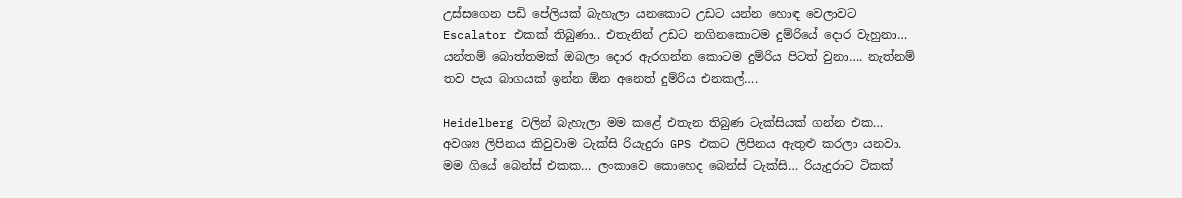උස්සගෙන පඩි පේලියක් බැහැලා යනකොට උඩට යන්න හොඳ වෙලාවට Escalator එකක් තිබුණා.. එතැනින් උඩට නගිනකොටම දුම්රියේ දොර වැහුනා… යන්තම් බොත්තමක් ඔබලා දොර ඇරගන්න කොටම දුම්රිය පිටත් වුනා…. නැත්නම් තව පැය බාගයක් ඉන්න ඕන අනෙත් දුම්රිය එනකල්….

Heidelberg වලින් බැහැලා මම කළේ එතැන තිබුණ ටැක්සියක් ගන්න එක… අවශ්‍ය ලිපිනය කිවුවාම ටැක්සි රියැදුරා GPS එකට ලිපිනය ඇතුළු කරලා යනවා. මම ගියේ බෙන්ස් එකක… ලංකාවෙ කොහෙද බෙන්ස් ටැක්සි… රියැදුරාට ටිකක්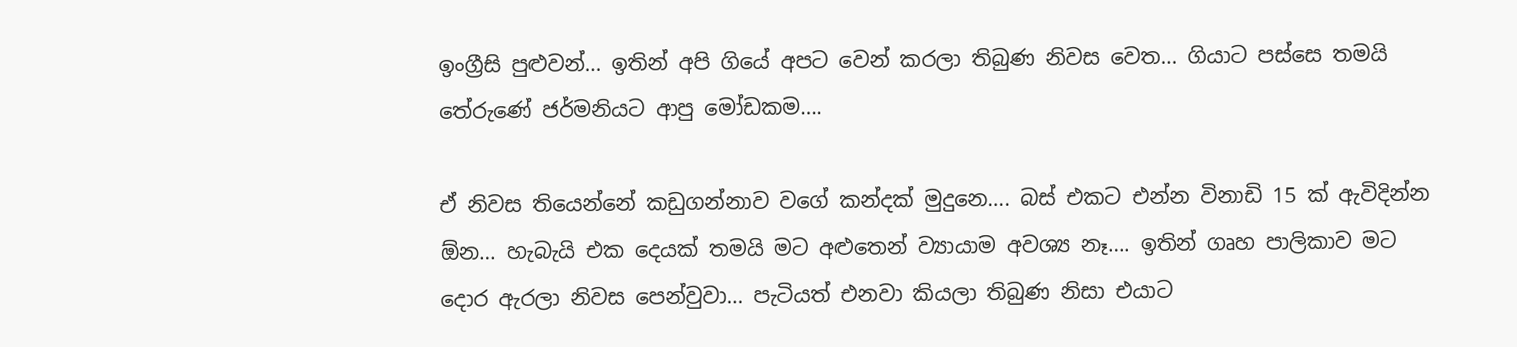ඉංග්‍රීසි පුළුවන්… ඉතින් අපි ගියේ අපට වෙන් කරලා තිබුණ නිවස වෙත… ගියාට පස්සෙ තමයි තේරුණේ ජර්මනියට ආපු මෝඩකම….

ඒ නිවස තියෙන්නේ කඩුගන්නාව වගේ කන්දක් මුදුනෙ…. බස් එකට එන්න විනාඩි 15 ක් ඇවිදින්න ඕන… හැබැයි එක දෙයක් තමයි මට අළුතෙන් ව්‍යායාම අවශ්‍ය නෑ…. ඉතින් ගෘහ පාලිකාව මට දොර ඇරලා නිවස පෙන්වුවා… පැටියත් එනවා කියලා තිබුණ නිසා එයාට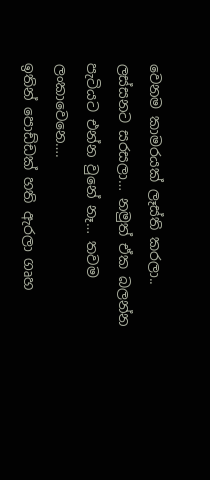වෙනම කාමරයක් ලෑස්ති කරලා.. ලස්සනට සරසලා… නමුත් ඒක බලන්න පැටියට එන්න වුනේ නෑ… තවම ලංකාවෙනෙ….
ඉතින් පොඩ්ඩක් හති ඇරලා ගෘහ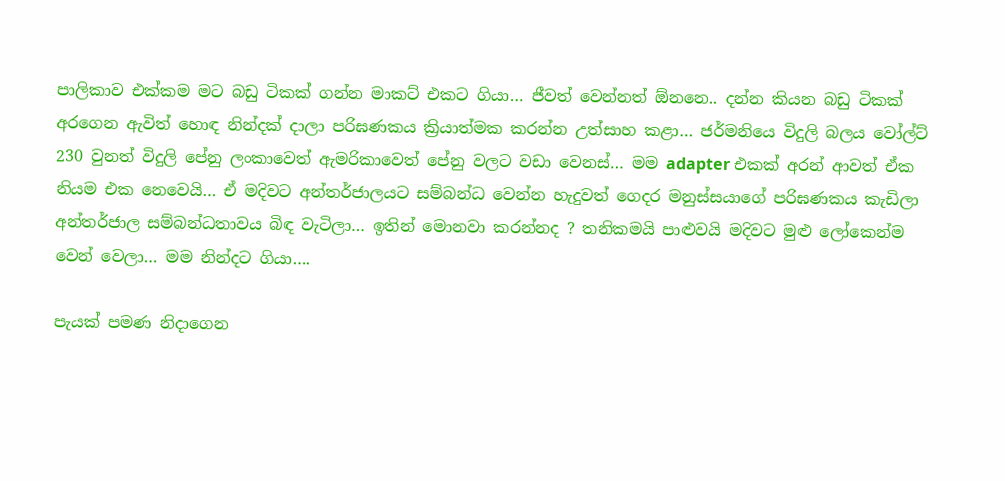පාලිකාව එක්කම මට බඩු ටිකක් ගන්න මාකට් එකට ගියා… ජීවත් වෙන්නත් ඕනනෙ.. දන්න කියන බඩු ටිකක් අරගෙන ඇවිත් හොඳ නින්දක් දාලා පරිඝණකය ක්‍රියාත්මක කරන්න උත්සාහ කළා… ජර්මනියෙ විදුලි බලය වෝල්ට් 230 වුනත් විදුලි පේනු ලංකාවෙත් ඇමරිකාවෙත් පේනු වලට වඩා වෙනස්… මම adapter එකක් අරන් ආවත් ඒක නියම එක නෙවෙයි… ඒ මදිවට අන්තර්ජාලයට සම්බන්ධ වෙන්න හැදුවත් ගෙදර මනුස්සයාගේ පරිඝණකය කැඩිලා අන්තර්ජාල සම්බන්ධතාවය බිඳ වැටිලා… ඉතින් මොනවා කරන්නද ? තනිකමයි පාළුවයි මදිවට මුළු ලෝකෙන්ම වෙන් වෙලා… මම නින්දට ගියා….

පැයක් පමණ නිදාගෙන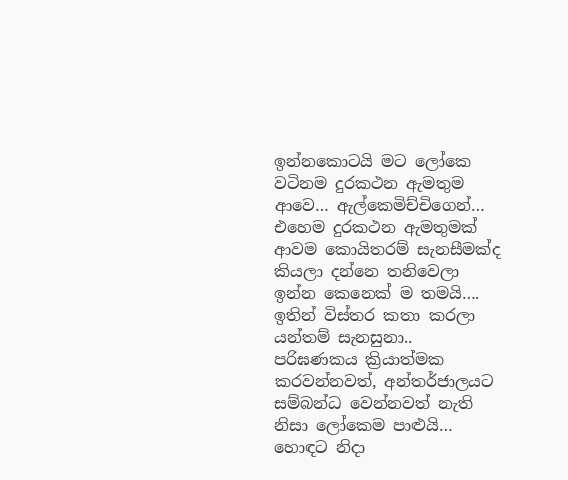ඉන්නකොටයි මට ලෝකෙ වටිනම දුරකථන ඇමතුම ආවෙ… ඇල්කෙමිච්චිගෙන්… එහෙම දුරකථන ඇමතුමක් ආවම කොයිතරම් සැනසීමක්ද කියලා දන්නෙ තනිවෙලා ඉන්න කෙනෙක් ම තමයි…. ඉතින් විස්තර කතා කරලා යන්තම් සැනසුනා.. පරිඝණකය ක්‍රියාත්මක කරවන්නවත්, අන්තර්ජාලයට සම්බන්ධ වෙන්නවත් නැති නිසා ලෝකෙම පාළුයි… හොඳට නිදා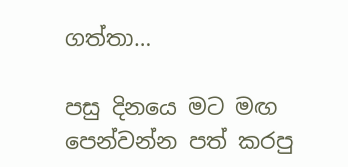ගත්තා…

පසු දිනයෙ මට මඟ පෙන්වන්න පත් කරපු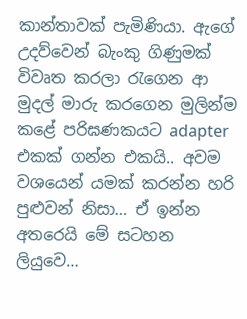කාන්තාවක් පැමිණියා. ඇගේ උදව්වෙන් බැංකු ගිණුමක් විවෘත කරලා රැගෙන ආ මුදල් මාරු කරගෙන මුලින්ම කළේ පරිඝණකයට adapter එකක් ගන්න එකයි.. අවම වශයෙන් යමක් කරන්න හරි පුළුවන් නිසා… ඒ ඉන්න අතරෙයි මේ සටහන ලියුවෙ…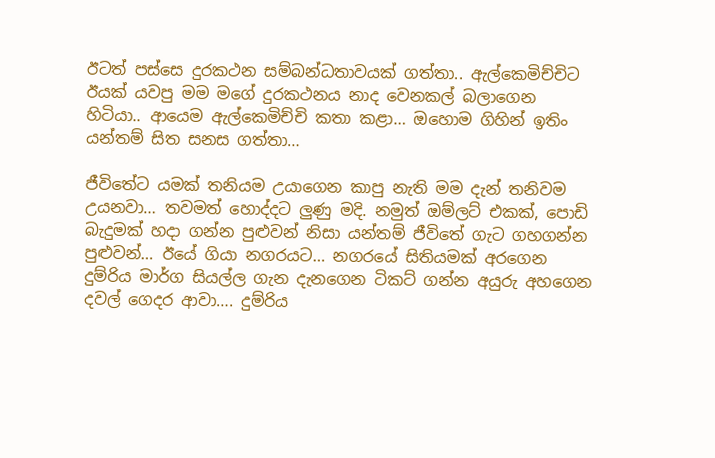ඊටත් පස්සෙ දුරකථන සම්බන්ධතාවයක් ගත්තා.. ඇල්කෙමිච්චිට ඊයක් යවපු මම මගේ දුරකථනය නාද වෙනකල් බලාගෙන හිටියා.. ආයෙම ඇල්කෙමිච්චි කතා කළා… ඔහොම ගිහින් ඉතිං යන්තම් සිත සනස ගත්තා…

ජීවිතේට යමක් තනියම උයාගෙන කාපු නැති මම දැන් තනිවම උයනවා… තවමත් හොද්දට ලුණු මදි. නමුත් ඔම්ලට් එකක්, පොඩි බැදුමක් හදා ගන්න පුළුවන් නිසා යන්තම් ජීවිතේ ගැට ගහගන්න පුළුවන්… ඊයේ ගියා නගරයට… නගරයේ සිතියමක් අරගෙන දුම්රිය මාර්ග සියල්ල ගැන දැනගෙන ටිකට් ගන්න අයුරු අහගෙන දවල් ගෙදර ආවා…. දුම්රිය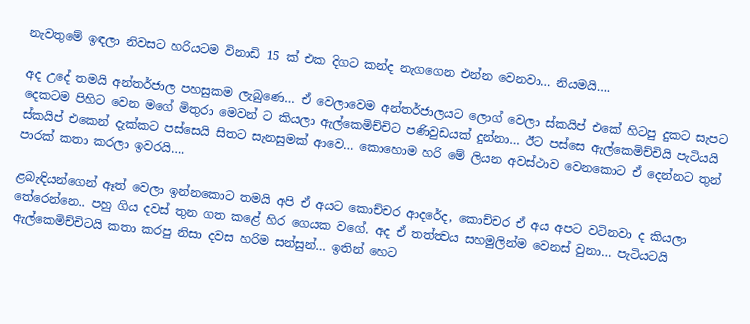නැවතුමේ ඉඳලා නිවසට හරියටම විනාඩි 15 ක් එක දිගට කන්ද නැගගෙන එන්න වෙනවා… නියමයි….

අද උදේ තමයි අන්තර්ජාල පහසුකම ලැබුණෙ… ඒ වෙලාවෙම අන්තර්ජාලයට ලොග් වෙලා ස්කයිප් එකේ හිටපු දුකට සැපට දෙකටම පිහිට වෙන මගේ මිතුරා මෙවන් ට කියලා ඇල්කෙමිච්චිට පණිවුඩයක් දුන්නා… ඊට පස්සෙ ඇල්කෙමිච්චියි පැටියයි ස්කයිප් එකෙන් දැක්කට පස්සෙයි සිතට සැනසුමක් ආවෙ… කොහොම හරි මේ ලියන අවස්ථාව වෙනකොට ඒ දෙන්නට තුන් පාරක් කතා කරලා ඉවරයි….

ළබැඳියන්ගෙන් ඈත් වෙලා ඉන්නකොට තමයි අපි ඒ අයට කොච්චර ආදරේද, කොච්චර ඒ අය අපට වටිනවා ද කියලා තේරෙන්නෙ.. පහු ගිය දවස් තුන ගත කළේ හිර ගෙයක වගේ. අද ඒ තත්ත්‍වය සහමුලින්ම වෙනස් වුනා… පැටියටයි ඇල්කෙමිච්චිටයි කතා කරපු නිසා දවස හරිම සන්සුන්… ඉතින් හෙට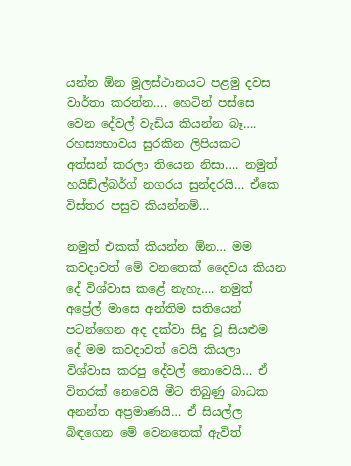යන්න ඕන මූලස්ථානයට පළමු දවස වාර්තා කරන්න…. හෙටින් පස්සෙ වෙන දේවල් වැඩිය කියන්න බෑ…. රහස්‍යභාවය සුරකින ලිපියකට අත්සන් කරලා තියෙන නිසා…. නමුත් හයිඩ්ල්බර්ග් නගරය සුන්දරයි… ඒකෙ විස්තර පසුව කියන්නම්…

නමුත් එකක් කියන්න ඕන… මම කවදාවත් මේ වනතෙක් දෛවය කියන දේ විශ්වාස කළේ නැහැ…. නමුත් අප්‍රේල් මාසෙ අන්තිම සතියෙන් පටන්ගෙන අද දක්වා සිදු වූ සියළුම දේ මම කවදාවත් වෙයි කියලා විශ්වාස කරපු දේවල් නොවෙයි… ඒ විතරක් නෙවෙයි මීට තිබුණු බාධක අනන්ත අප්‍රමාණයි… ඒ සියල්ල බිඳගෙන මේ වෙනතෙක් ඇවිත්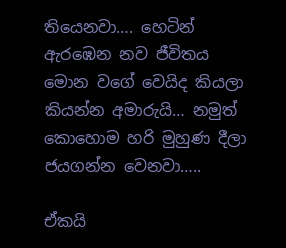තියෙනවා…. හෙටින් ඇරඹෙන නව ජීවිතය මොන වගේ වෙයිද කියලා කියන්න අමාරුයි… නමුත් කොහොම හරි මුහුණ දීලා ජයගන්න වෙනවා…..

ඒකයි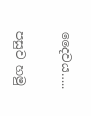දෛවය…..

පසුව හමු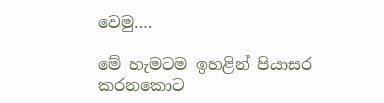වෙමු….

මේ හැමටම ඉහළින් පියාසර කරනකොට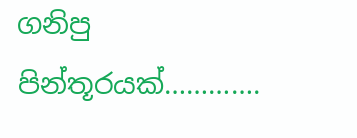ගනිපු පින්තූරයක්………….